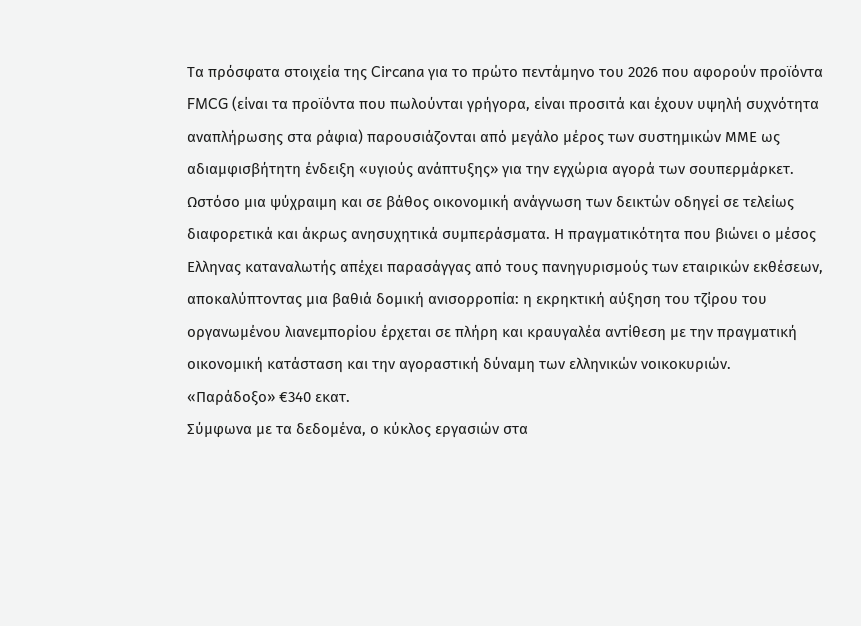Τα πρόσφατα στοιχεία της Circana για το πρώτο πεντάμηνο του 2026 που αφορούν προϊόντα FMCG (είναι τα προϊόντα που πωλούνται γρήγορα, είναι προσιτά και έχουν υψηλή συχνότητα αναπλήρωσης στα ράφια) παρουσιάζονται από μεγάλο μέρος των συστημικών ΜΜΕ ως αδιαμφισβήτητη ένδειξη «υγιούς ανάπτυξης» για την εγχώρια αγορά των σουπερμάρκετ. Ωστόσο μια ψύχραιμη και σε βάθος οικονομική ανάγνωση των δεικτών οδηγεί σε τελείως διαφορετικά και άκρως ανησυχητικά συμπεράσματα. Η πραγματικότητα που βιώνει ο μέσος Ελληνας καταναλωτής απέχει παρασάγγας από τους πανηγυρισμούς των εταιρικών εκθέσεων, αποκαλύπτοντας μια βαθιά δομική ανισορροπία: η εκρηκτική αύξηση του τζίρου του οργανωμένου λιανεμπορίου έρχεται σε πλήρη και κραυγαλέα αντίθεση με την πραγματική οικονομική κατάσταση και την αγοραστική δύναμη των ελληνικών νοικοκυριών.
«Παράδοξο» €340 εκατ.
Σύμφωνα με τα δεδομένα, ο κύκλος εργασιών στα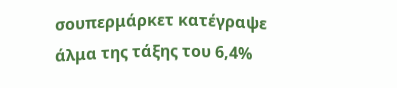σουπερμάρκετ κατέγραψε άλμα της τάξης του 6,4%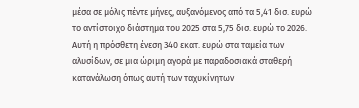μέσα σε μόλις πέντε μήνες, αυξανόμενος από τα 5,41 δισ. ευρώ το αντίστοιχο διάστημα του 2025 στα 5,75 δισ. ευρώ το 2026. Αυτή η πρόσθετη ένεση 340 εκατ. ευρώ στα ταμεία των αλυσίδων, σε μια ώριμη αγορά με παραδοσιακά σταθερή κατανάλωση όπως αυτή των ταχυκίνητων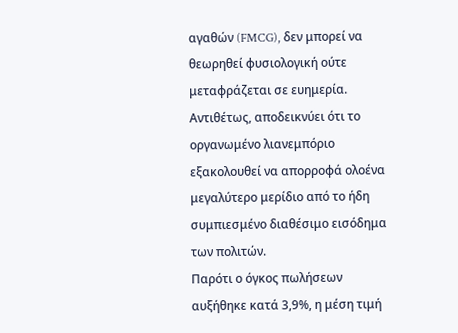αγαθών (FMCG), δεν μπορεί να θεωρηθεί φυσιολογική ούτε μεταφράζεται σε ευημερία. Αντιθέτως, αποδεικνύει ότι το οργανωμένο λιανεμπόριο εξακολουθεί να απορροφά ολοένα μεγαλύτερο μερίδιο από το ήδη συμπιεσμένο διαθέσιμο εισόδημα των πολιτών.
Παρότι ο όγκος πωλήσεων αυξήθηκε κατά 3,9%, η μέση τιμή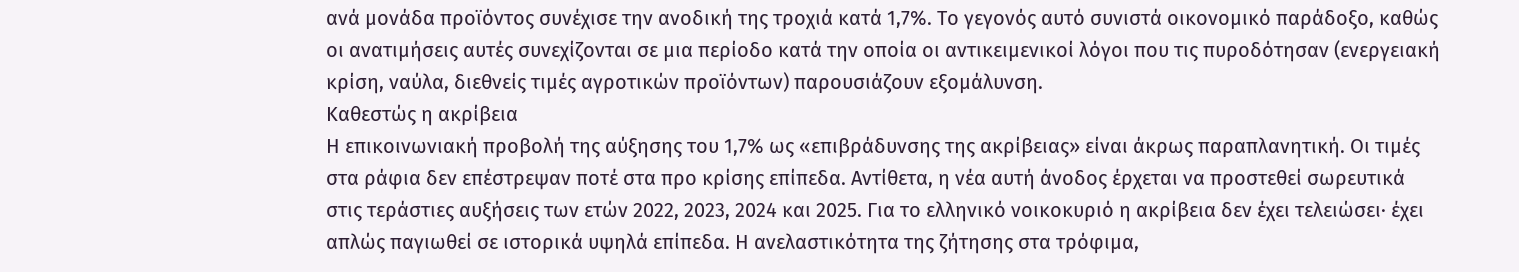ανά μονάδα προϊόντος συνέχισε την ανοδική της τροχιά κατά 1,7%. Το γεγονός αυτό συνιστά οικονομικό παράδοξο, καθώς οι ανατιμήσεις αυτές συνεχίζονται σε μια περίοδο κατά την οποία οι αντικειμενικοί λόγοι που τις πυροδότησαν (ενεργειακή κρίση, ναύλα, διεθνείς τιμές αγροτικών προϊόντων) παρουσιάζουν εξομάλυνση.
Καθεστώς η ακρίβεια
Η επικοινωνιακή προβολή της αύξησης του 1,7% ως «επιβράδυνσης της ακρίβειας» είναι άκρως παραπλανητική. Οι τιμές στα ράφια δεν επέστρεψαν ποτέ στα προ κρίσης επίπεδα. Αντίθετα, η νέα αυτή άνοδος έρχεται να προστεθεί σωρευτικά στις τεράστιες αυξήσεις των ετών 2022, 2023, 2024 και 2025. Για το ελληνικό νοικοκυριό η ακρίβεια δεν έχει τελειώσει· έχει απλώς παγιωθεί σε ιστορικά υψηλά επίπεδα. Η ανελαστικότητα της ζήτησης στα τρόφιμα,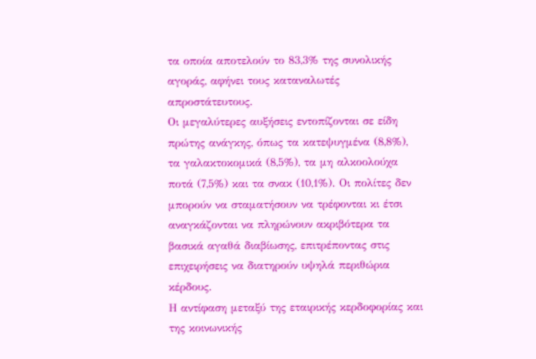τα οποία αποτελούν το 83,3% της συνολικής αγοράς, αφήνει τους καταναλωτές απροστάτευτους.
Οι μεγαλύτερες αυξήσεις εντοπίζονται σε είδη πρώτης ανάγκης, όπως τα κατεψυγμένα (8,8%), τα γαλακτοκομικά (8,5%), τα μη αλκοολούχα ποτά (7,5%) και τα σνακ (10,1%). Οι πολίτες δεν μπορούν να σταματήσουν να τρέφονται κι έτσι αναγκάζονται να πληρώνουν ακριβότερα τα βασικά αγαθά διαβίωσης, επιτρέποντας στις επιχειρήσεις να διατηρούν υψηλά περιθώρια κέρδους.
Η αντίφαση μεταξύ της εταιρικής κερδοφορίας και της κοινωνικής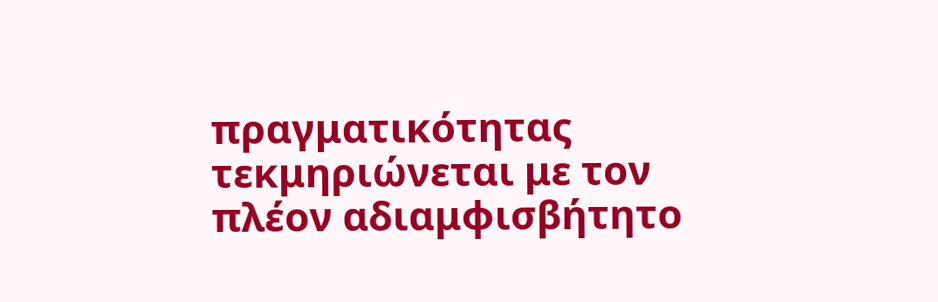πραγματικότητας τεκμηριώνεται με τον πλέον αδιαμφισβήτητο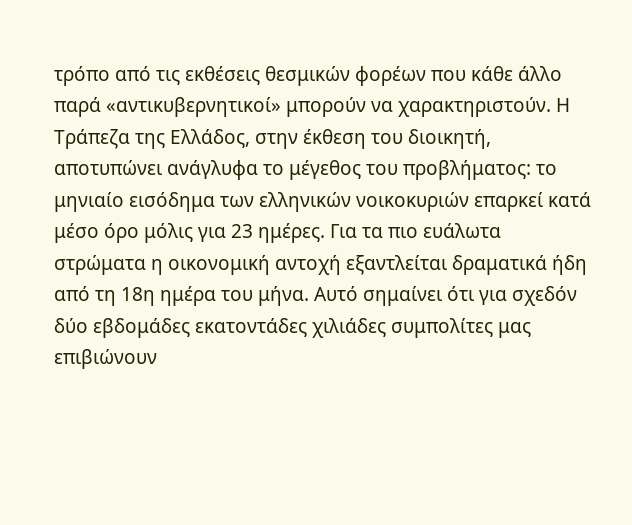τρόπο από τις εκθέσεις θεσμικών φορέων που κάθε άλλο παρά «αντικυβερνητικοί» μπορούν να χαρακτηριστούν. Η Τράπεζα της Ελλάδος, στην έκθεση του διοικητή, αποτυπώνει ανάγλυφα το μέγεθος του προβλήματος: το μηνιαίο εισόδημα των ελληνικών νοικοκυριών επαρκεί κατά μέσο όρο μόλις για 23 ημέρες. Για τα πιο ευάλωτα στρώματα η οικονομική αντοχή εξαντλείται δραματικά ήδη από τη 18η ημέρα του μήνα. Αυτό σημαίνει ότι για σχεδόν δύο εβδομάδες εκατοντάδες χιλιάδες συμπολίτες μας επιβιώνουν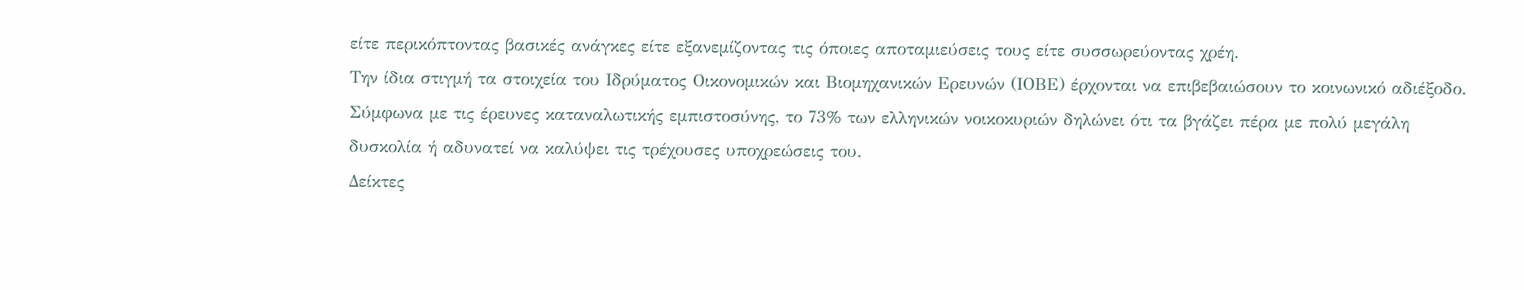είτε περικόπτοντας βασικές ανάγκες είτε εξανεμίζοντας τις όποιες αποταμιεύσεις τους είτε συσσωρεύοντας χρέη.
Την ίδια στιγμή τα στοιχεία του Ιδρύματος Οικονομικών και Βιομηχανικών Ερευνών (ΙΟΒΕ) έρχονται να επιβεβαιώσουν το κοινωνικό αδιέξοδο. Σύμφωνα με τις έρευνες καταναλωτικής εμπιστοσύνης, το 73% των ελληνικών νοικοκυριών δηλώνει ότι τα βγάζει πέρα με πολύ μεγάλη δυσκολία ή αδυνατεί να καλύψει τις τρέχουσες υποχρεώσεις του.
Δείκτες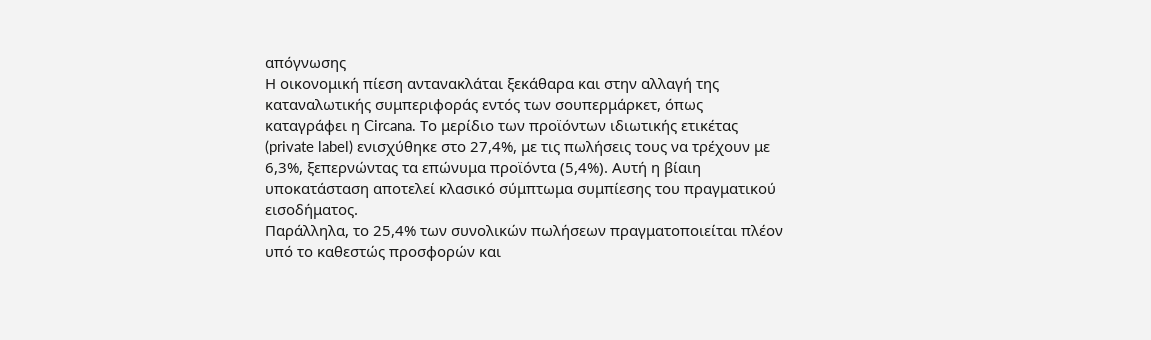απόγνωσης
Η οικονομική πίεση αντανακλάται ξεκάθαρα και στην αλλαγή της καταναλωτικής συμπεριφοράς εντός των σουπερμάρκετ, όπως καταγράφει η Circana. Το μερίδιο των προϊόντων ιδιωτικής ετικέτας (private label) ενισχύθηκε στο 27,4%, με τις πωλήσεις τους να τρέχουν με 6,3%, ξεπερνώντας τα επώνυμα προϊόντα (5,4%). Αυτή η βίαιη υποκατάσταση αποτελεί κλασικό σύμπτωμα συμπίεσης του πραγματικού εισοδήματος.
Παράλληλα, το 25,4% των συνολικών πωλήσεων πραγματοποιείται πλέον υπό το καθεστώς προσφορών και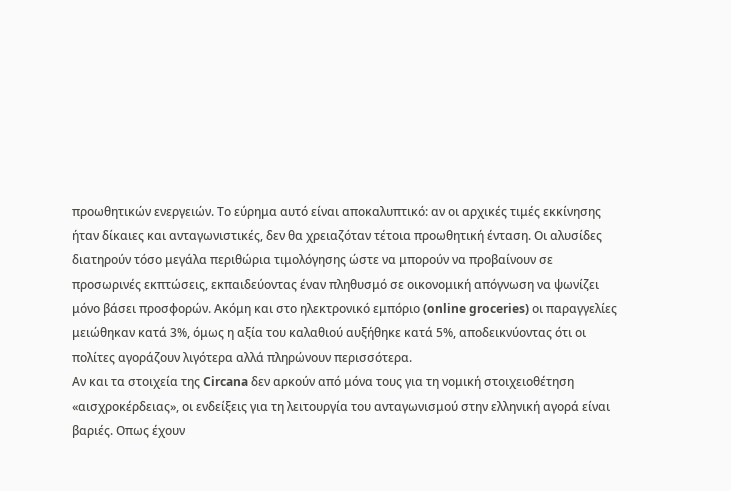προωθητικών ενεργειών. Το εύρημα αυτό είναι αποκαλυπτικό: αν οι αρχικές τιμές εκκίνησης ήταν δίκαιες και ανταγωνιστικές, δεν θα χρειαζόταν τέτοια προωθητική ένταση. Οι αλυσίδες διατηρούν τόσο μεγάλα περιθώρια τιμολόγησης ώστε να μπορούν να προβαίνουν σε προσωρινές εκπτώσεις, εκπαιδεύοντας έναν πληθυσμό σε οικονομική απόγνωση να ψωνίζει μόνο βάσει προσφορών. Ακόμη και στο ηλεκτρονικό εμπόριο (online groceries) οι παραγγελίες μειώθηκαν κατά 3%, όμως η αξία του καλαθιού αυξήθηκε κατά 5%, αποδεικνύοντας ότι οι πολίτες αγοράζουν λιγότερα αλλά πληρώνουν περισσότερα.
Αν και τα στοιχεία της Circana δεν αρκούν από μόνα τους για τη νομική στοιχειοθέτηση «αισχροκέρδειας», οι ενδείξεις για τη λειτουργία του ανταγωνισμού στην ελληνική αγορά είναι βαριές. Οπως έχουν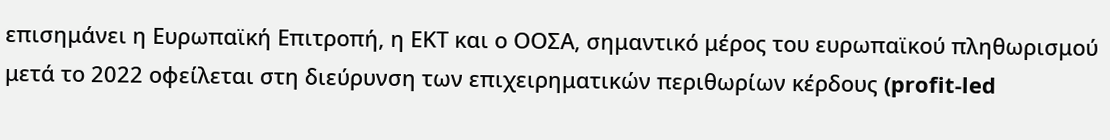επισημάνει η Ευρωπαϊκή Επιτροπή, η ΕΚΤ και ο ΟΟΣΑ, σημαντικό μέρος του ευρωπαϊκού πληθωρισμού μετά το 2022 οφείλεται στη διεύρυνση των επιχειρηματικών περιθωρίων κέρδους (profit-led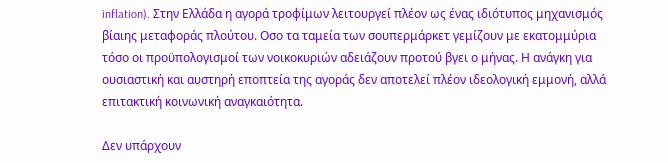inflation). Στην Ελλάδα η αγορά τροφίμων λειτουργεί πλέον ως ένας ιδιότυπος μηχανισμός βίαιης μεταφοράς πλούτου. Οσο τα ταμεία των σουπερμάρκετ γεμίζουν με εκατομμύρια τόσο οι προϋπολογισμοί των νοικοκυριών αδειάζουν προτού βγει ο μήνας. Η ανάγκη για ουσιαστική και αυστηρή εποπτεία της αγοράς δεν αποτελεί πλέον ιδεολογική εμμονή, αλλά επιτακτική κοινωνική αναγκαιότητα.

Δεν υπάρχουν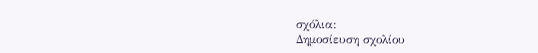σχόλια:
Δημοσίευση σχολίου